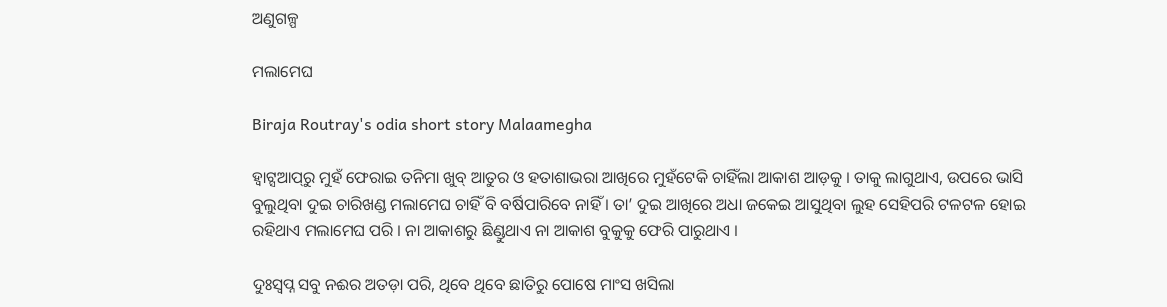ଅଣୁଗଳ୍ପ

ମଲାମେଘ

Biraja Routray's odia short story Malaamegha

ହ୍ୱାଟ୍ସଆପ୍‌ରୁ ମୁହଁ ଫେରାଇ ତନିମା ଖୁବ୍ ଆତୁର ଓ ହତାଶାଭରା ଆଖିରେ ମୁହଁଟେକି ଚାହିଁଲା ଆକାଶ ଆଡ଼କୁ । ତାକୁ ଲାଗୁଥାଏ, ଉପରେ ଭାସି ବୁଲୁଥିବା ଦୁଇ ଚାରିଖଣ୍ଡ ମଲାମେଘ ଚାହିଁ ବି ବର୍ଷିପାରିବେ ନାହିଁ । ତା’ ଦୁଇ ଆଖିରେ ଅଧା ଜକେଇ ଆସୁଥିବା ଲୁହ ସେହିପରି ଟଳଟଳ ହୋଇ ରହିଥାଏ ମଲାମେଘ ପରି । ନା ଆକାଶରୁ ଛିଣ୍ଡୁଥାଏ ନା ଆକାଶ ବୁକୁକୁ ଫେରି ପାରୁଥାଏ ।

ଦୁଃସ୍ୱପ୍ନ ସବୁ ନଈର ଅତଡ଼ା ପରି, ଥିବେ ଥିବେ ଛାତିରୁ ପୋଷେ ମାଂସ ଖସିଲା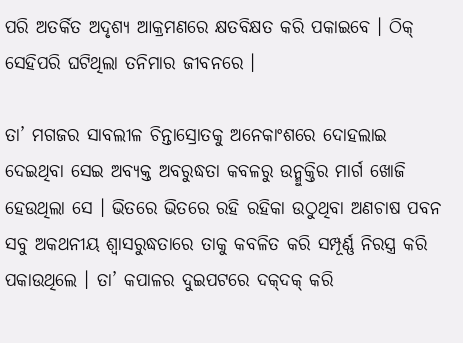ପରି ଅତର୍କିତ ଅଦୃଶ୍ୟ ଆକ୍ରମଣରେ କ୍ଷତବିକ୍ଷତ କରି ପକାଇବେ । ଠିକ୍ ସେହିପରି ଘଟିଥିଲା ତନିମାର ଜୀବନରେ ।

ତା’ ମଗଜର ସାବଲୀଳ ଚିନ୍ତାସ୍ରୋତକୁ ଅନେକାଂଶରେ ଦୋହଲାଇ ଦେଇଥିବା ସେଇ ଅବ୍ୟକ୍ତ ଅବରୁଦ୍ଧତା କବଳରୁ ଉନ୍ମୁକ୍ତିର ମାର୍ଗ ଖୋଜି ହେଉଥିଲା ସେ । ଭିତରେ ଭିତରେ ରହି ରହିକା ଉଠୁଥିବା ଅଣଚାଷ ପବନ ସବୁ ଅକଥନୀୟ ଶ୍ୱାସରୁଦ୍ଧତାରେ ତାକୁ କବଳିତ କରି ସମ୍ପୂର୍ଣ୍ଣ ନିରସ୍ତ୍ର କରି ପକାଉଥିଲେ । ତା’ କପାଳର ଦୁଇପଟରେ ଦକ୍‌ଦକ୍ କରି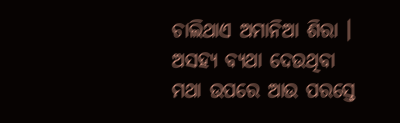ଚାଲିଥାଏ ଅମାନିଆ ଶିରା । ଅସହ୍ୟ ବ୍ୟଥା ଦେଉଥିବା ମଥା ଉପରେ ଆଉ ପରସ୍ତେ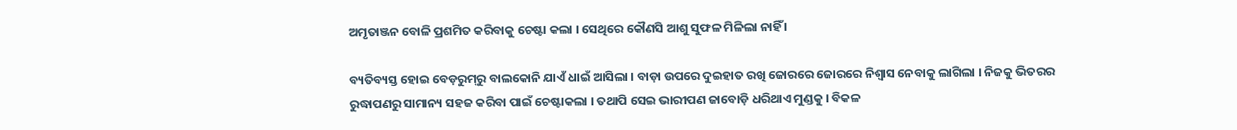ଅମୃତାଞ୍ଜନ ବୋଳି ପ୍ରଶମିତ କରିବାକୁ ଚେଷ୍ଟା କଲା । ସେଥିରେ କୌଣସି ଆଶୁ ସୁଫଳ ମିଳିଲା ନାହିଁ ।

ବ୍ୟତିବ୍ୟସ୍ତ ହୋଇ ବେଡ଼ରୁମ୍‌ରୁ ବାଲକୋନି ଯାଏଁ ଧାଇଁ ଆସିଲା । ବାଡ଼ା ଉପରେ ଦୁଇହାତ ରଖି ଜୋରରେ ଜୋରରେ ନିଶ୍ୱାସ ନେବାକୁ ଲାଗିଲା । ନିଜକୁ ଭିତରର ରୁଦ୍ଧାପଣରୁ ସାମାନ୍ୟ ସହଜ କରିବା ପାଇଁ ଚେଷ୍ଟାକଲା । ତଥାପି ସେଇ ଭାରୀପଣ ଜାବୋଡ଼ି ଧରିଥାଏ ମୁଣ୍ଡକୁ । ବିକଳ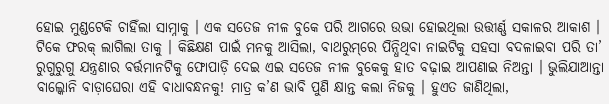ହୋଇ ମୁଣ୍ଡଟେକି ଚାହିଁଲା ସାମ୍ନାକୁ । ଏକ ସତେଜ ନୀଳ ବୁକେ ପରି ଆଗରେ ଉଭା ହୋଇଥିଲା ଉତ୍ତୀର୍ଣ୍ଣ ସକାଳର ଆକାଶ । ଟିକେ ଫରକ୍ ଲାଗିଲା ତାକୁ । କିଛିକ୍ଷଣ ପାଇଁ ମନକୁ ଆସିଲା, ବାଥରୁମ୍‌ରେ ପିନ୍ଧିଥିବା ନାଇଟିକୁ ସହସା ବଦଳାଇବା ପରି ତା’ ରୁଗୁରୁଗୁ ଯନ୍ତ୍ରଣାର ବର୍ତ୍ତମାନଟିକୁ ଫୋପାଡ଼ି ଦେଇ ଏଇ ସତେଜ ନୀଳ ବୁକେକୁ ହାତ ବଢ଼ାଇ ଆପଣାଇ ନିଅନ୍ତା । ଭୁଲିଯାଆନ୍ତା ବାଲ୍କୋନି ବାଡ଼ାଘେରା ଏହି ବାଧାବନ୍ଧନକୁ! ମାତ୍ର କ’ଣ ଭାବି ପୁଣି କ୍ଷାନ୍ତ କଲା ନିଜକୁ । ହୁଏତ ଜାଣିଥିଲା,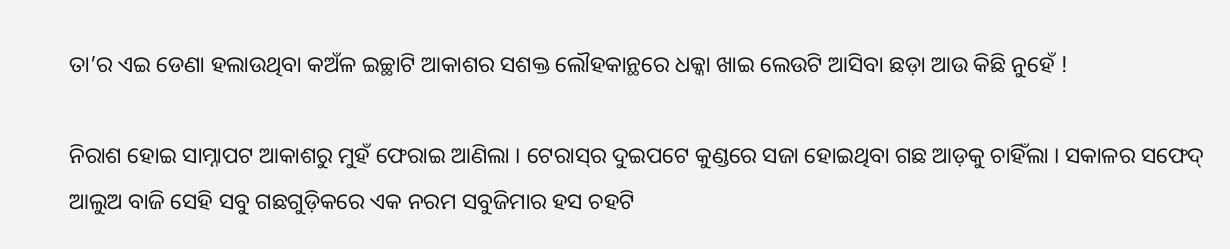ତା’ର ଏଇ ଡେଣା ହଲାଉଥିବା କଅଁଳ ଇଚ୍ଛାଟି ଆକାଶର ସଶକ୍ତ ଲୌହକାନ୍ଥରେ ଧକ୍କା ଖାଇ ଲେଉଟି ଆସିବା ଛଡ଼ା ଆଉ କିଛି ନୁହେଁ !

ନିରାଶ ହୋଇ ସାମ୍ନାପଟ ଆକାଶରୁ ମୁହଁ ଫେରାଇ ଆଣିଲା । ଟେରାସ୍‌ର ଦୁଇପଟେ କୁଣ୍ଡରେ ସଜା ହୋଇଥିବା ଗଛ ଆଡ଼କୁ ଚାହିଁଲା । ସକାଳର ସଫେଦ୍ ଆଲୁଅ ବାଜି ସେହି ସବୁ ଗଛଗୁଡ଼ିକରେ ଏକ ନରମ ସବୁଜିମାର ହସ ଚହଟି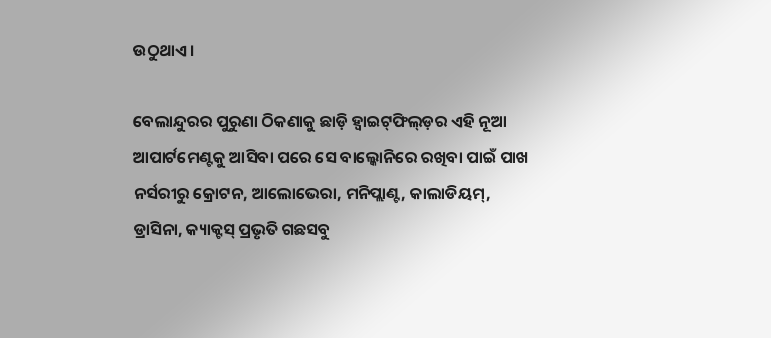ଉଠୁଥାଏ ।

ବେଲାନ୍ଦୁରର ପୁରୁଣା ଠିକଣାକୁ ଛାଡ଼ି ହ୍ୱାଇଟ୍‌ଫିଲ୍‌ଡ଼ର ଏହି ନୂଆ ଆପାର୍ଟମେଣ୍ଟକୁ ଆସିବା ପରେ ସେ ବାଲ୍କୋନିରେ ରଖିବା ପାଇଁ ପାଖ ନର୍ସରୀରୁ କ୍ରୋଟନ, ଆଲୋଭେରା, ମନିପ୍ଲାଣ୍ଟ, କାଲାଡିୟମ୍, ଡ୍ରାସିନା, କ୍ୟାକ୍ଟସ୍ ପ୍ରଭୃତି ଗଛସବୁ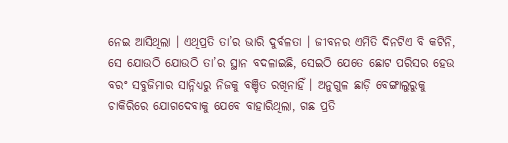ନେଇ ଆସିଥିଲା । ଏଥିପ୍ରତି ତା’ର ଭାରି ଦୁର୍ବଳତା । ଜୀବନର ଏମିତି ଦିନଟିଏ ବି କଟିନି, ସେ ଯୋଉଠି ଯୋଉଠି ତା’ର ସ୍ଥାନ ବଦଳାଇଛି, ସେଇଠି ଯେତେ ଛୋଟ ପରିସର ହେଉ ବରଂ ସବୁଜିମାର ସାନ୍ନିଧ୍ୟରୁ ନିଜକୁ ବଞ୍ଚିତ ରଖିନାହିଁ । ଅନୁଗୁଳ ଛାଡ଼ି ବେଙ୍ଗାଲୁରୁକୁ ଚାକିରିରେ ଯୋଗଦେବାକୁ ଯେବେ ବାହାରିଥିଲା, ଗଛ ପ୍ରତି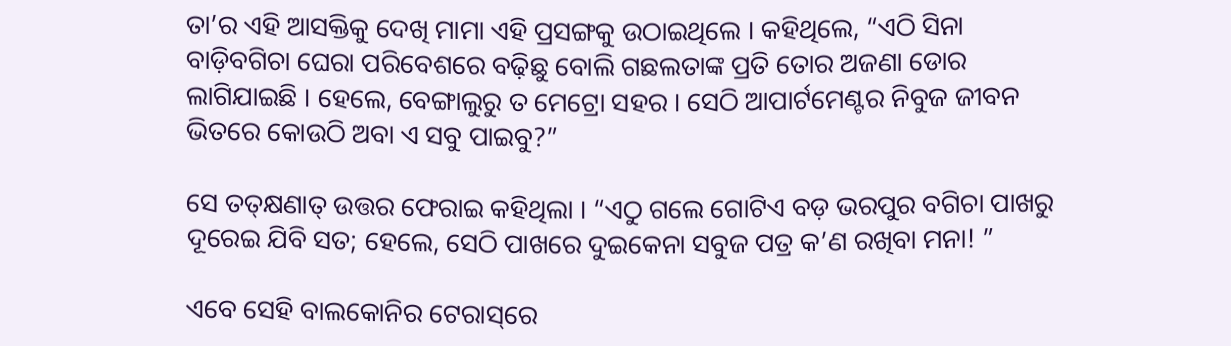ତା’ର ଏହି ଆସକ୍ତିକୁ ଦେଖି ମାମା ଏହି ପ୍ରସଙ୍ଗକୁ ଉଠାଇଥିଲେ । କହିଥିଲେ, “ଏଠି ସିନା ବାଡ଼ିବଗିଚା ଘେରା ପରିବେଶରେ ବଢ଼ିଛୁ ବୋଲି ଗଛଲତାଙ୍କ ପ୍ରତି ତୋର ଅଜଣା ଡୋର ଲାଗିଯାଇଛି । ହେଲେ, ବେଙ୍ଗାଲୁରୁ ତ ମେଟ୍ରୋ ସହର । ସେଠି ଆପାର୍ଟମେଣ୍ଟର ନିବୁଜ ଜୀବନ ଭିତରେ କୋଉଠି ଅବା ଏ ସବୁ ପାଇବୁ?”

ସେ ତତ୍‌କ୍ଷଣାତ୍ ଉତ୍ତର ଫେରାଇ କହିଥିଲା । “ଏଠୁ ଗଲେ ଗୋଟିଏ ବଡ଼ ଭରପୁର ବଗିଚା ପାଖରୁ ଦୂରେଇ ଯିବି ସତ; ହେଲେ, ସେଠି ପାଖରେ ଦୁଇକେନା ସବୁଜ ପତ୍ର କ’ଣ ରଖିବା ମନା! ”

ଏବେ ସେହି ବାଲକୋନିର ଟେରାସ୍‌ରେ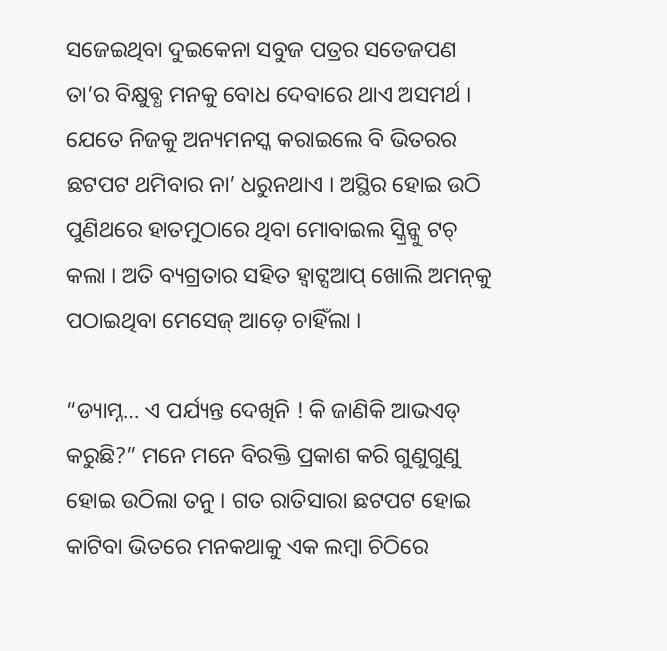ସଜେଇଥିବା ଦୁଇକେନା ସବୁଜ ପତ୍ରର ସତେଜପଣ ତା’ର ବିକ୍ଷୁବ୍ଧ ମନକୁ ବୋଧ ଦେବାରେ ଥାଏ ଅସମର୍ଥ । ଯେତେ ନିଜକୁ ଅନ୍ୟମନସ୍କ କରାଇଲେ ବି ଭିତରର ଛଟପଟ ଥମିବାର ନା’ ଧରୁନଥାଏ । ଅସ୍ଥିର ହୋଇ ଉଠି ପୁଣିଥରେ ହାତମୁଠାରେ ଥିବା ମୋବାଇଲ ସ୍କ୍ରିନ୍କୁ ଟଚ୍ କଲା । ଅତି ବ୍ୟଗ୍ରତାର ସହିତ ହ୍ୱାଟ୍ସଆପ୍ ଖୋଲି ଅମନ୍‌କୁ ପଠାଇଥିବା ମେସେଜ୍ ଆଡ଼େ ଚାହିଁଲା ।

“ଡ୍ୟାମ୍ନ… ଏ ପର୍ଯ୍ୟନ୍ତ ଦେଖିନି ! କି ଜାଣିକି ଆଭଏଡ୍ କରୁଛି?” ମନେ ମନେ ବିରକ୍ତି ପ୍ରକାଶ କରି ଗୁଣୁଗୁଣୁ ହୋଇ ଉଠିଲା ତନୁ । ଗତ ରାତିସାରା ଛଟପଟ ହୋଇ କାଟିବା ଭିତରେ ମନକଥାକୁ ଏକ ଲମ୍ବା ଚିଠିରେ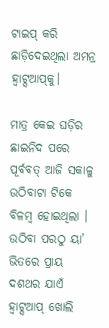ଟାଇପ୍ କରି ଛାଡ଼ିଦେଇଥିଲା ଅମନ୍ର ହ୍ୱାଟ୍ସଆପ୍‌କୁ।

ମାତ୍ର କେଇ ଘଡ଼ିର ଛାଇନିଦ ପରେ ପୂର୍ବବତ୍ ଆଜି ସକାଳୁ ଉଠିବାଟା ଟିକେ ବିଳମ୍ବ ହୋଇଥିଲା । ଉଠିବା ପରଠୁ ୟା’ ଭିତରେ ପ୍ରାୟ ଦଶଥର ଯାଏଁ ହ୍ୱାଟ୍ସଆପ୍ ଖୋଲି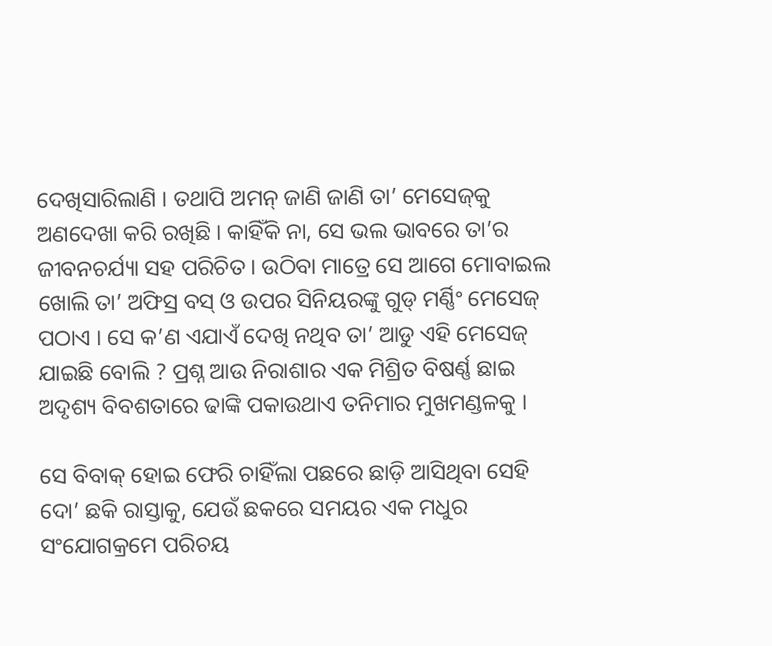ଦେଖିସାରିଲାଣି । ତଥାପି ଅମନ୍ ଜାଣି ଜାଣି ତା’ ମେସେଜ୍‌କୁ ଅଣଦେଖା କରି ରଖିଛି । କାହିଁକି ନା, ସେ ଭଲ ଭାବରେ ତା’ର ଜୀବନଚର୍ଯ୍ୟା ସହ ପରିଚିତ । ଉଠିବା ମାତ୍ରେ ସେ ଆଗେ ମୋବାଇଲ ଖୋଲି ତା’ ଅଫିସ୍ର ବସ୍ ଓ ଉପର ସିନିୟରଙ୍କୁ ଗୁଡ୍ ମର୍ଣ୍ଣିଂ ମେସେଜ୍ ପଠାଏ । ସେ କ’ଣ ଏଯାଏଁ ଦେଖି ନଥିବ ତା’ ଆଡୁ ଏହି ମେସେଜ୍ ଯାଇଛି ବୋଲି ? ପ୍ରଶ୍ନ ଆଉ ନିରାଶାର ଏକ ମିଶ୍ରିତ ବିଷର୍ଣ୍ଣ ଛାଇ ଅଦୃଶ୍ୟ ବିବଶତାରେ ଢାଙ୍କି ପକାଉଥାଏ ତନିମାର ମୁଖମଣ୍ଡଳକୁ ।

ସେ ବିବାକ୍ ହୋଇ ଫେରି ଚାହିଁଲା ପଛରେ ଛାଡ଼ି ଆସିଥିବା ସେହି ଦୋ’ ଛକି ରାସ୍ତାକୁ, ଯେଉଁ ଛକରେ ସମୟର ଏକ ମଧୁର ସଂଯୋଗକ୍ରମେ ପରିଚୟ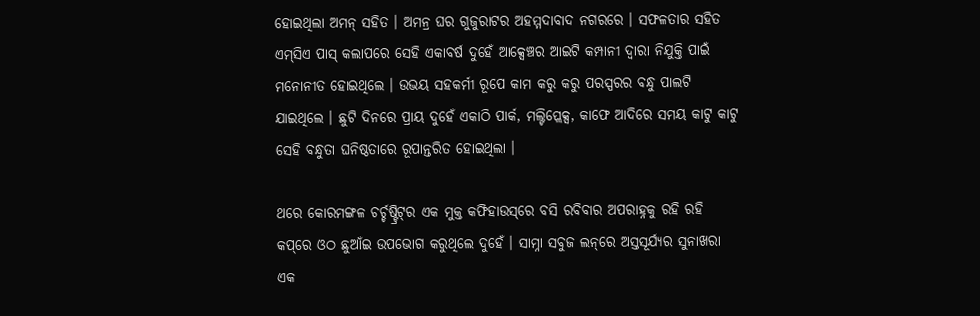ହୋଇଥିଲା ଅମନ୍ ସହିତ । ଅମନ୍ର ଘର ଗୁଜୁରାଟର ଅହମ୍ମଦାବାଦ ନଗରରେ । ସଫଳତାର ସହିତ ଏମ୍‌ସିଏ ପାସ୍ କଲାପରେ ସେହି ଏକାବର୍ଷ ଦୁହେଁ ଆକ୍ସେଞ୍ଚର ଆଇଟି କମ୍ପାନୀ ଦ୍ୱାରା ନିଯୁକ୍ତି ପାଇଁ ମନୋନୀତ ହୋଇଥିଲେ । ଉଭୟ ସହକର୍ମୀ ରୂପେ କାମ କରୁ କରୁ ପରସ୍ପରର ବନ୍ଧୁ ପାଲଟି ଯାଇଥିଲେ । ଛୁଟି ଦିନରେ ପ୍ରାୟ ଦୁହେଁ ଏକାଠି ପାର୍କ, ମଲ୍ଟିପ୍ଲେକ୍ସ, କାଫେ ଆଦିରେ ସମୟ କାଟୁ କାଟୁ ସେହି ବନ୍ଧୁତା ଘନିଷ୍ଠତାରେ ରୂପାନ୍ତରିତ ହୋଇଥିଲା ।

ଥରେ କୋରମଙ୍ଗଳ ଚର୍ଚ୍ଚଷ୍ଟ୍ରିଟ୍‌ର ଏକ ମୁକ୍ତ କଫିହାଉସ୍‌ରେ ବସି ରବିବାର ଅପରାହ୍ନକୁ ରହି ରହି କପ୍‌ରେ ଓଠ ଛୁଆଁଇ ଉପଭୋଗ କରୁଥିଲେ ଦୁହେଁ । ସାମ୍ନା ସବୁଜ ଲନ୍‌ରେ ଅସ୍ତସୂର୍ଯ୍ୟର ସୁନାଖରା ଏକ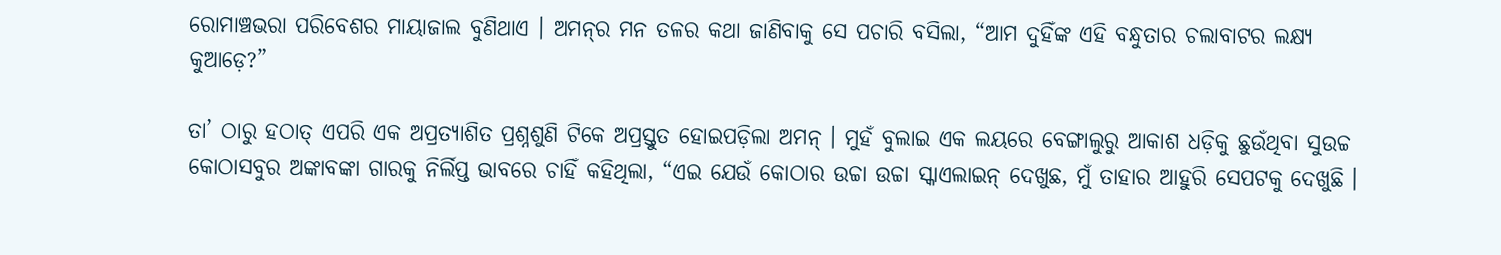ରୋମାଞ୍ଚଭରା ପରିବେଶର ମାୟାଜାଲ ବୁଣିଥାଏ । ଅମନ୍‌ର ମନ ତଳର କଥା ଜାଣିବାକୁ ସେ ପଚାରି ବସିଲା, “ଆମ ଦୁହିଁଙ୍କ ଏହି ବନ୍ଧୁତାର ଚଲାବାଟର ଲକ୍ଷ୍ୟ କୁଆଡ଼େ?”

ତା’ ଠାରୁ ହଠାତ୍ ଏପରି ଏକ ଅପ୍ରତ୍ୟାଶିତ ପ୍ରଶ୍ନଶୁଣି ଟିକେ ଅପ୍ରସ୍ତୁତ ହୋଇପଡ଼ିଲା ଅମନ୍ । ମୁହଁ ବୁଲାଇ ଏକ ଲୟରେ ବେଙ୍ଗାଲୁରୁ ଆକାଶ ଧଡ଼ିକୁ ଛୁଉଁଥିବା ସୁଉଚ୍ଚ କୋଠାସବୁର ଅଙ୍କାବଙ୍କା ଗାରକୁ ନିର୍ଲିପ୍ତ ଭାବରେ ଚାହିଁ କହିଥିଲା, “ଏଇ ଯେଉଁ କୋଠାର ଉଚ୍ଚା ଉଚ୍ଚା ସ୍କାଏଲାଇନ୍ ଦେଖୁଛ, ମୁଁ ତାହାର ଆହୁରି ସେପଟକୁ ଦେଖୁଛି ।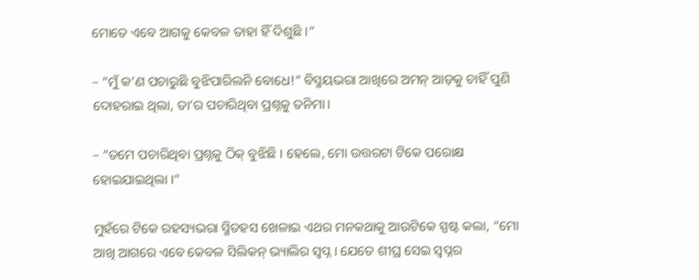ମୋତେ ଏବେ ଆଗକୁ କେବଳ ତାହା ହିଁ ଦିଶୁଛି ।”

– “ମୁଁ କ’ଣ ପଚାରୁଛି ବୁଝିପାରିଲନି ବୋଧେ!” ବିସ୍ମୟଭରା ଆଖିରେ ଅମନ୍ ଆଡ଼କୁ ଚାହିଁ ପୁଣି ଦୋହରାଇ ଥିଲା, ତା’ର ପଚାରିଥିବା ପ୍ରଶ୍ନକୁ ତନିମା ।

– “ତମେ ପଚାରିଥିବା ପ୍ରଶ୍ନକୁ ଠିକ୍ ବୁଝିଛି । ହେଲେ, ମୋ ଉତ୍ତରଟା ଟିକେ ପରୋକ୍ଷ ହୋଇଯାଇଥିଲା ।”

ମୁହଁରେ ଟିକେ ରହସ୍ୟଭରା ସ୍ମିତହସ ଖେଳାଇ ଏଥର ମନକଥାକୁ ଆଉଟିକେ ସ୍ପଷ୍ଟ କଲା, “ମୋ ଆଖି ଆଗରେ ଏବେ କେବଳ ସିଲିକନ୍ ଭ୍ୟାଲିର ସ୍ୱପ୍ନ । ଯେତେ ଶୀଘ୍ର ସେଇ ସ୍ୱପ୍ନର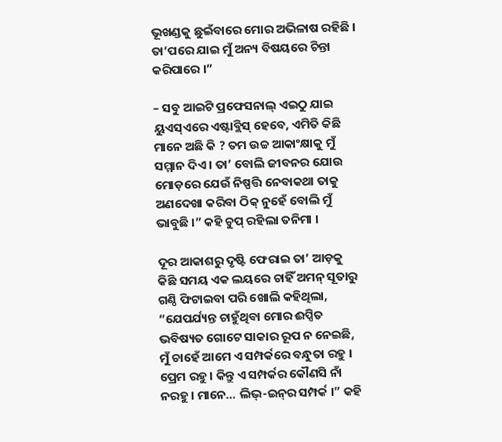ଭୂଖଣ୍ଡକୁ ଛୁଇଁବାରେ ମୋର ଅଭିଳାଷ ରହିଛି । ତା’ପରେ ଯାଇ ମୁଁ ଅନ୍ୟ ବିଷୟରେ ଚିନ୍ତା କରିପାରେ ।”

– ସବୁ ଆଇଟି ପ୍ରଫେସନାଲ୍ ଏଇଠୁ ଯାଇ ୟୁଏସ୍ଏରେ ଏଷ୍ଟାବ୍ଲିସ୍ ହେବେ, ଏମିତି କିଛି ମାନେ ଅଛି କି ? ତମ ଉଚ୍ଚ ଆକାଂକ୍ଷାକୁ ମୁଁ ସମ୍ମାନ ଦିଏ । ତା’ ବୋଲି ଜୀବନର ଯୋଉ ମୋଡ଼ରେ ଯେଉଁ ନିଷ୍ପତ୍ତି ନେବାକଥା ତାକୁ ଅଣଦେଖା କରିବା ଠିକ୍ ନୁହେଁ ବୋଲି ମୁଁ ଭାବୁଛି ।” କହି ଚୁପ୍ ରହିଲା ତନିମା ।

ଦୂର ଆକାଶରୁ ଦୃଷ୍ଟି ଫେରାଇ ତା’ ଆଡ଼କୁ କିଛି ସମୟ ଏକ ଲୟରେ ଚାହିଁ ଅମନ୍ ସୂତାରୁ ଗଣ୍ଠି ଫିଟାଇବା ପରି ଖୋଲି କହିଥିଲା, “ଯେପର୍ଯ୍ୟନ୍ତ ଚାହୁଁଥିବା ମୋର ଈପ୍ସିତ ଭବିଷ୍ୟତ ଗୋଟେ ସାକାର ରୂପ ନ ନେଇଛି, ମୁଁ ଚାହେଁ ଆମେ ଏ ସମ୍ପର୍କରେ ବନ୍ଧୁତା ରହୁ । ପ୍ରେମ ରହୁ । କିନ୍ତୁ ଏ ସମ୍ପର୍କର କୌଣସି ନାଁ ନରହୁ । ମାନେ… ଲିଭ୍-ଇନ୍‌ର ସମ୍ପର୍କ ।” କହି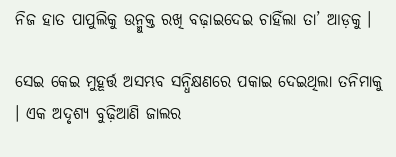ନିଜ ହାତ ପାପୁଲିକୁ ଉନ୍ମୁକ୍ତ ରଖି ବଢ଼ାଇଦେଇ ଚାହିଁଲା ତା’ ଆଡ଼କୁ ।

ସେଇ କେଇ ମୁହୂର୍ତ୍ତ ଅସମ୍ଭବ ସନ୍ଧିକ୍ଷଣରେ ପକାଇ ଦେଇଥିଲା ତନିମାକୁ । ଏକ ଅଦୃଶ୍ୟ ବୁଢ଼ିଆଣି ଜାଲର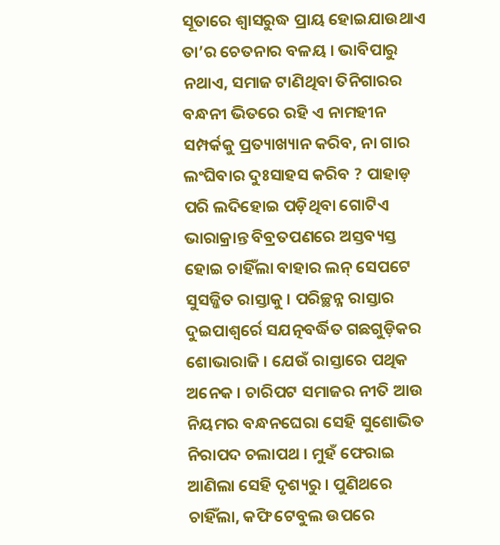ସୂତାରେ ଶ୍ୱାସରୁଦ୍ଧ ପ୍ରାୟ ହୋଇଯାଉଥାଏ ତା’ର ଚେତନାର ବଳୟ । ଭାବିପାରୁ ନଥାଏ, ସମାଜ ଟାଣିଥିବା ତିନିଗାରର ବନ୍ଧନୀ ଭିତରେ ରହି ଏ ନାମହୀନ ସମ୍ପର୍କକୁ ପ୍ରତ୍ୟାଖ୍ୟାନ କରିବ, ନା ଗାର ଲଂଘିବାର ଦୁଃସାହସ କରିବ ? ପାହାଡ଼ ପରି ଲଦିହୋଇ ପଡ଼ିଥିବା ଗୋଟିଏ ଭାରାକ୍ରାନ୍ତ ବିବ୍ରତପଣରେ ଅସ୍ତବ୍ୟସ୍ତ ହୋଇ ଚାହିଁଲା ବାହାର ଲନ୍ ସେପଟେ ସୁସଜ୍ଜିତ ରାସ୍ତାକୁ । ପରିଚ୍ଛନ୍ନ ରାସ୍ତାର ଦୁଇପାଶ୍ୱର୍ରେ ସଯତ୍ନବର୍ଦ୍ଧିତ ଗଛଗୁଡ଼ିକର ଶୋଭାରାଜି । ଯେଉଁ ରାସ୍ତାରେ ପଥିକ ଅନେକ । ଚାରିପଟ ସମାଜର ନୀତି ଆଉ ନିୟମର ବନ୍ଧନଘେରା ସେହି ସୁଶୋଭିତ ନିରାପଦ ଚଲାପଥ । ମୁହଁ ଫେରାଇ ଆଣିଲା ସେହି ଦୃଶ୍ୟରୁ । ପୁଣିଥରେ ଚାହିଁଲା, କଫି ଟେବୁଲ ଉପରେ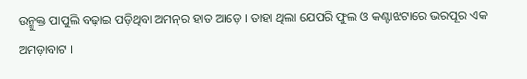ଉନ୍ମୁକ୍ତ ପାପୁଲି ବଢ଼ାଇ ପଡ଼ିଥିବା ଅମନ୍‌ର ହାତ ଆଡ଼େ । ତାହା ଥିଲା ଯେପରି ଫୁଲ ଓ କଣ୍ଟାଝଟାରେ ଭରପୂର ଏକ ଅମଡ଼ାବାଟ ।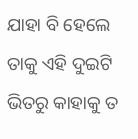ଯାହା ବି ହେଲେ ତାକୁ ଏହି ଦୁଇଟି ଭିତରୁ କାହାକୁ ତ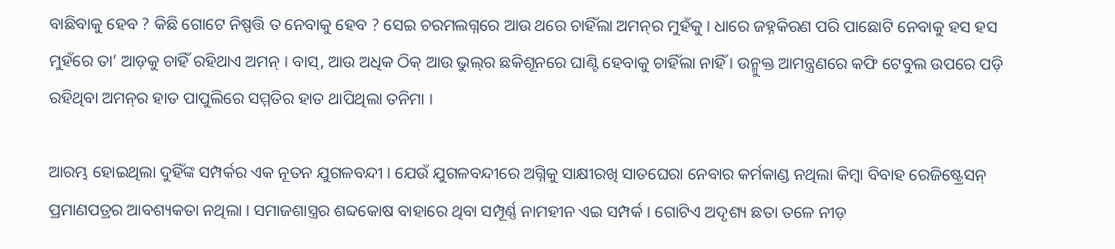ବାଛିବାକୁ ହେବ ? କିଛି ଗୋଟେ ନିଷ୍ପତ୍ତି ତ ନେବାକୁ ହେବ ? ସେଇ ଚରମଲଗ୍ନରେ ଆଉ ଥରେ ଚାହିଁଲା ଅମନ୍‌ର ମୁହଁକୁ । ଧାରେ ଜହ୍ନକିରଣ ପରି ପାଛୋଟି ନେବାକୁ ହସ ହସ ମୁହଁରେ ତା’ ଆଡ଼କୁ ଚାହିଁ ରହିଥାଏ ଅମନ୍ । ବାସ୍, ଆଉ ଅଧିକ ଠିକ୍ ଆଉ ଭୁଲ୍‌ର ଛକିଶୂନରେ ଘାଣ୍ଟି ହେବାକୁ ଚାହିଁଲା ନାହିଁ । ଉନ୍ମୁକ୍ତ ଆମନ୍ତ୍ରଣରେ କଫି ଟେବୁଲ ଉପରେ ପଡ଼ି ରହିଥିବା ଅମନ୍‌ର ହାତ ପାପୁଲିରେ ସମ୍ମତିର ହାତ ଥାପିଥିଲା ତନିମା ।

ଆରମ୍ଭ ହୋଇଥିଲା ଦୁହିଁଙ୍କ ସମ୍ପର୍କର ଏକ ନୂତନ ଯୁଗଳବନ୍ଦୀ । ଯେଉଁ ଯୁଗଳବନ୍ଦୀରେ ଅଗ୍ନିକୁ ସାକ୍ଷୀରଖି ସାତଘେରା ନେବାର କର୍ମକାଣ୍ଡ ନଥିଲା କିମ୍ବା ବିବାହ ରେଜିଷ୍ଟ୍ରେସନ୍ ପ୍ରମାଣପତ୍ରର ଆବଶ୍ୟକତା ନଥିଲା । ସମାଜଶାସ୍ତ୍ରର ଶବ୍ଦକୋଷ ବାହାରେ ଥିବା ସମ୍ପୂର୍ଣ୍ଣ ନାମହୀନ ଏଇ ସମ୍ପର୍କ । ଗୋଟିଏ ଅଦୃଶ୍ୟ ଛତା ତଳେ ନୀଡ଼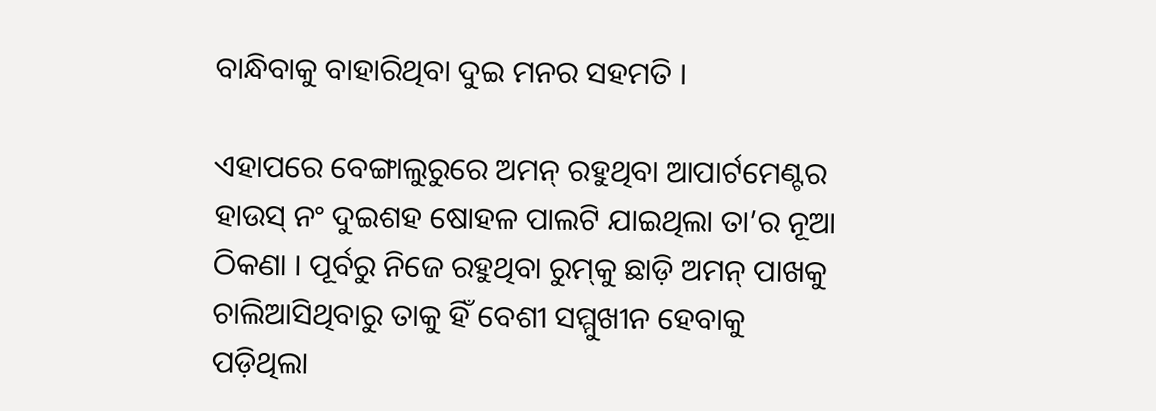ବାନ୍ଧିବାକୁ ବାହାରିଥିବା ଦୁଇ ମନର ସହମତି ।

ଏହାପରେ ବେଙ୍ଗାଲୁରୁରେ ଅମନ୍ ରହୁଥିବା ଆପାର୍ଟମେଣ୍ଟର ହାଉସ୍ ନଂ ଦୁଇଶହ ଷୋହଳ ପାଲଟି ଯାଇଥିଲା ତା’ର ନୂଆ ଠିକଣା । ପୂର୍ବରୁ ନିଜେ ରହୁଥିବା ରୁମ୍‌କୁ ଛାଡ଼ି ଅମନ୍ ପାଖକୁ ଚାଲିଆସିଥିବାରୁ ତାକୁ ହିଁ ବେଶୀ ସମ୍ମୁଖୀନ ହେବାକୁ ପଡ଼ିଥିଲା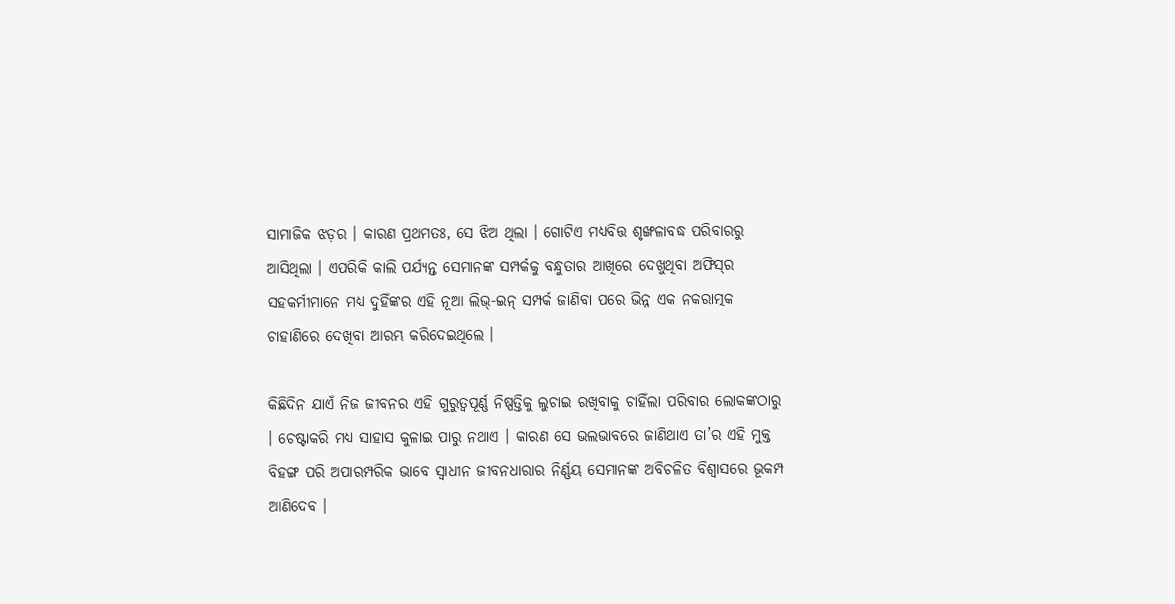ସାମାଜିକ ଝଡ଼ର । କାରଣ ପ୍ରଥମତଃ, ସେ ଝିଅ ଥିଲା । ଗୋଟିଏ ମଧ୍ୟବିତ୍ତ ଶୃଙ୍ଖଳାବଦ୍ଧ ପରିବାରରୁ ଆସିଥିଲା । ଏପରିକି କାଲି ପର୍ଯ୍ୟନ୍ତ ସେମାନଙ୍କ ସମ୍ପର୍କକୁ ବନ୍ଧୁତାର ଆଖିରେ ଦେଖୁଥିବା ଅଫିସ୍‌ର ସହକର୍ମୀମାନେ ମଧ୍ୟ ଦୁହିଁଙ୍କର ଏହି ନୂଆ ଲିଭ୍-ଇନ୍ ସମ୍ପର୍କ ଜାଣିବା ପରେ ଭିନ୍ନ ଏକ ନକରାତ୍ମକ ଚାହାଣିରେ ଦେଖିବା ଆରମ୍ଭ କରିଦେଇଥିଲେ ।

କିଛିଦିନ ଯାଏଁ ନିଜ ଜୀବନର ଏହି ଗୁରୁତ୍ୱପୂର୍ଣ୍ଣ ନିଷ୍ପତ୍ତିକୁ ଲୁଚାଇ ରଖିବାକୁ ଚାହିଁଲା ପରିବାର ଲୋକଙ୍କଠାରୁ । ଚେଷ୍ଟାକରି ମଧ୍ୟ ସାହାସ କୁଳାଇ ପାରୁ ନଥାଏ । କାରଣ ସେ ଭଲଭାବରେ ଜାଣିଥାଏ ତା’ର ଏହି ମୁକ୍ତ ବିହଙ୍ଗ ପରି ଅପାରମ୍ପରିକ ଭାବେ ସ୍ୱାଧୀନ ଜୀବନଧାରାର ନିର୍ଣ୍ଣୟ ସେମାନଙ୍କ ଅବିଚଳିତ ବିଶ୍ୱାସରେ ଭୂକମ୍ପ ଆଣିଦେବ ।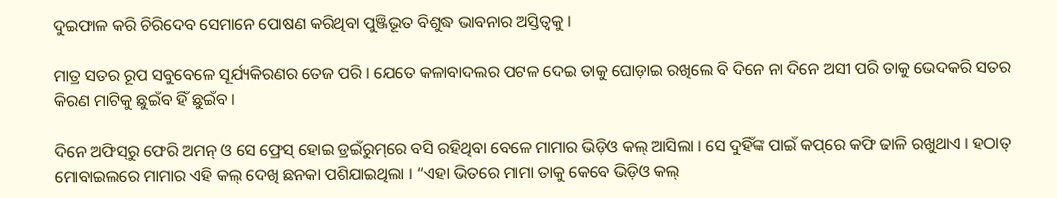ଦୁଇଫାଳ କରି ଚିରିଦେବ ସେମାନେ ପୋଷଣ କରିଥିବା ପୁଞ୍ଜିଭୂତ ବିଶୁଦ୍ଧ ଭାବନାର ଅସ୍ତିତ୍ୱକୁ ।

ମାତ୍ର ସତର ରୂପ ସବୁବେଳେ ସୂର୍ଯ୍ୟକିରଣର ତେଜ ପରି । ଯେତେ କଳାବାଦଲର ପଟଳ ଦେଇ ତାକୁ ଘୋଡ଼ାଇ ରଖିଲେ ବି ଦିନେ ନା ଦିନେ ଅସୀ ପରି ତାକୁ ଭେଦକରି ସତର କିରଣ ମାଟିକୁ ଛୁଇଁବ ହିଁ ଛୁଇଁବ ।

ଦିନେ ଅଫିସ୍‌ରୁ ଫେରି ଅମନ୍ ଓ ସେ ଫ୍ରେସ୍ ହୋଇ ଡ୍ରଇଁରୁମ୍‌ରେ ବସି ରହିଥିବା ବେଳେ ମାମାର ଭିଡ଼ିଓ କଲ୍ ଆସିଲା । ସେ ଦୁହିଁଙ୍କ ପାଇଁ କପ୍‌ରେ କଫି ଢାଳି ରଖୁଥାଏ । ହଠାତ୍ ମୋବାଇଲରେ ମାମାର ଏହି କଲ୍ ଦେଖି ଛନକା ପଶିଯାଇଥିଲା । “ଏହା ଭିତରେ ମାମା ତାକୁ କେବେ ଭିଡ଼ିଓ କଲ୍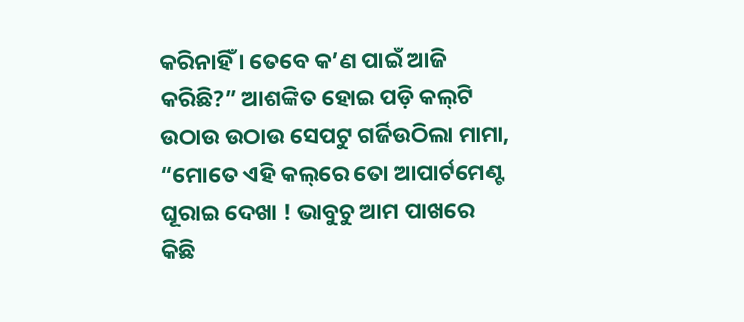କରିନାହିଁ । ତେବେ କ’ଣ ପାଇଁ ଆଜି କରିଛି?” ଆଶଙ୍କିତ ହୋଇ ପଡ଼ି କଲ୍‌ଟି ଉଠାଉ ଉଠାଉ ସେପଟୁ ଗର୍ଜିଉଠିଲା ମାମା, “ମୋତେ ଏହି କଲ୍‌ରେ ତୋ ଆପାର୍ଟମେଣ୍ଟ ଘୂରାଇ ଦେଖା ! ଭାବୁଚୁ ଆମ ପାଖରେ କିଛି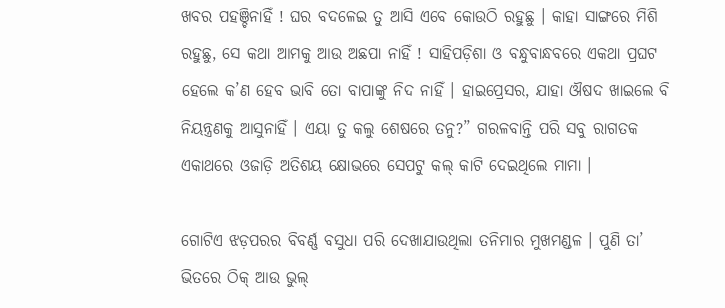ଖବର ପହଞ୍ଚିନାହିଁ ! ଘର ବଦଳେଇ ତୁ ଆସି ଏବେ କୋଉଠି ରହୁଛୁ । କାହା ସାଙ୍ଗରେ ମିଶି ରହୁଛୁ, ସେ କଥା ଆମକୁ ଆଉ ଅଛପା ନାହିଁ ! ସାହିପଡ଼ିଶା ଓ ବନ୍ଧୁବାନ୍ଧବରେ ଏକଥା ପ୍ରଘଟ ହେଲେ କ’ଣ ହେବ ଭାବି ତୋ ବାପାଙ୍କୁ ନିଦ ନାହିଁ । ହାଇପ୍ରେସର, ଯାହା ଔଷଦ ଖାଇଲେ ବି ନିୟନ୍ତ୍ରଣକୁ ଆସୁନାହିଁ । ଏୟା ତୁ କଲୁ ଶେଷରେ ତନୁ?” ଗରଳବାନ୍ତି ପରି ସବୁ ରାଗତକ ଏକାଥରେ ଓଜାଡ଼ି ଅତିଶୟ କ୍ଷୋଭରେ ସେପଟୁ କଲ୍ କାଟି ଦେଇଥିଲେ ମାମା ।

ଗୋଟିଏ ଝଡ଼ପରର ବିବର୍ଣ୍ଣ ବସୁଧା ପରି ଦେଖାଯାଉଥିଲା ତନିମାର ମୁଖମଣ୍ଡଳ । ପୁଣି ତା’ ଭିତରେ ଠିକ୍ ଆଉ ଭୁଲ୍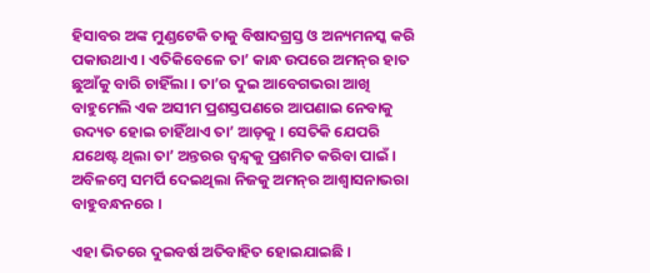ହିସାବର ଅଙ୍କ ମୁଣ୍ଡଟେକି ତାକୁ ବିଷାଦଗ୍ରସ୍ତ ଓ ଅନ୍ୟମନସ୍କ କରି ପକାଉଥାଏ । ଏତିକିବେଳେ ତା’ କାନ୍ଧ ଉପରେ ଅମନ୍‌ର ହାତ ଛୁଆଁକୁ ବାରି ଚାହିଁଲା । ତା’ର ଦୁଇ ଆବେଗଭରା ଆଖି ବାହୁମେଲି ଏକ ଅସୀମ ପ୍ରଶସ୍ତପଣରେ ଆପଣାଇ ନେବାକୁ ଉଦ୍ୟତ ହୋଇ ଚାହିଁଥାଏ ତା’ ଆଡ଼କୁ । ସେତିକି ଯେପରି ଯଥେଷ୍ଟ ଥିଲା ତା’ ଅନ୍ତରର ଦ୍ୱନ୍ଦ୍ୱକୁ ପ୍ରଶମିତ କରିବା ପାଇଁ । ଅବିଳମ୍ବେ ସମର୍ପି ଦେଇଥିଲା ନିଜକୁ ଅମନ୍‌ର ଆଶ୍ୱାସନାଭରା ବାହୁବନ୍ଧନରେ ।

ଏହା ଭିତରେ ଦୁଇବର୍ଷ ଅତିବାହିତ ହୋଇଯାଇଛି ।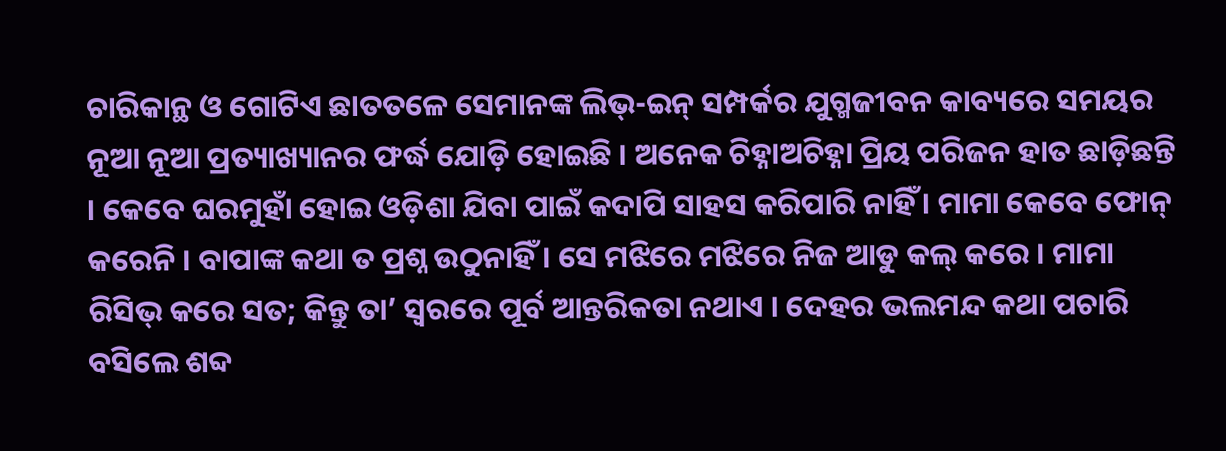ଚାରିକାନ୍ଥ ଓ ଗୋଟିଏ ଛାତତଳେ ସେମାନଙ୍କ ଲିଭ୍-ଇନ୍ ସମ୍ପର୍କର ଯୁଗ୍ମଜୀବନ କାବ୍ୟରେ ସମୟର ନୂଆ ନୂଆ ପ୍ରତ୍ୟାଖ୍ୟାନର ଫର୍ଦ୍ଧ ଯୋଡ଼ି ହୋଇଛି । ଅନେକ ଚିହ୍ନାଅଚିହ୍ନା ପ୍ରିୟ ପରିଜନ ହାତ ଛାଡ଼ିଛନ୍ତି । କେବେ ଘରମୁହାଁ ହୋଇ ଓଡ଼ିଶା ଯିବା ପାଇଁ କଦାପି ସାହସ କରିପାରି ନାହିଁ । ମାମା କେବେ ଫୋନ୍ କରେନି । ବାପାଙ୍କ କଥା ତ ପ୍ରଶ୍ନ ଉଠୁନାହିଁ । ସେ ମଝିରେ ମଝିରେ ନିଜ ଆଡୁ କଲ୍ କରେ । ମାମା ରିସିଭ୍ କରେ ସତ; କିନ୍ତୁ ତା’ ସ୍ୱରରେ ପୂର୍ବ ଆନ୍ତରିକତା ନଥାଏ । ଦେହର ଭଲମନ୍ଦ କଥା ପଚାରି ବସିଲେ ଶବ୍ଦ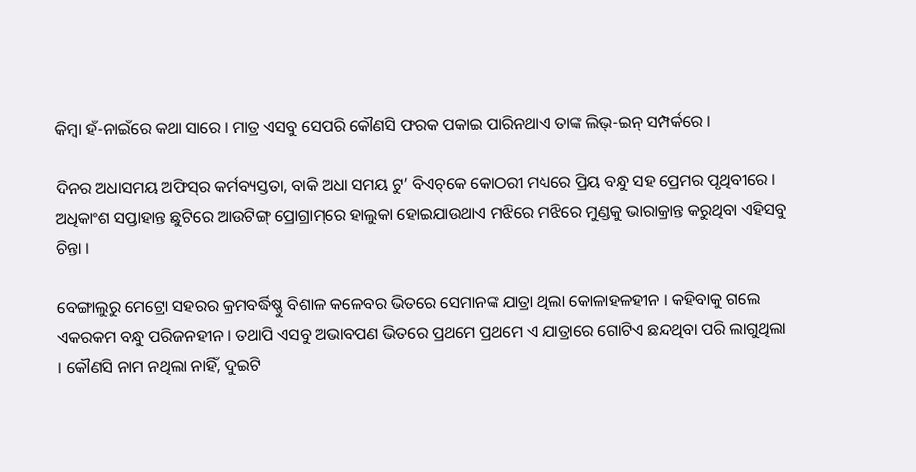କିମ୍ବା ହଁ-ନାଇଁରେ କଥା ସାରେ । ମାତ୍ର ଏସବୁ ସେପରି କୌଣସି ଫରକ ପକାଇ ପାରିନଥାଏ ତାଙ୍କ ଲିଭ୍-ଇନ୍ ସମ୍ପର୍କରେ ।

ଦିନର ଅଧାସମୟ ଅଫିସ୍‌ର କର୍ମବ୍ୟସ୍ତତା, ବାକି ଅଧା ସମୟ ଟୁ’ ବିଏଚ୍‌କେ କୋଠରୀ ମଧ୍ୟରେ ପ୍ରିୟ ବନ୍ଧୁ ସହ ପ୍ରେମର ପୃଥିବୀରେ । ଅଧିକାଂଶ ସପ୍ତାହାନ୍ତ ଛୁଟିରେ ଆଉଟିଙ୍ଗ୍ ପ୍ରୋଗ୍ରାମ୍‌ରେ ହାଲୁକା ହୋଇଯାଉଥାଏ ମଝିରେ ମଝିରେ ମୁଣ୍ଡକୁ ଭାରାକ୍ରାନ୍ତ କରୁଥିବା ଏହିସବୁ ଚିନ୍ତା ।

ବେଙ୍ଗାଲୁରୁ ମେଟ୍ରୋ ସହରର କ୍ରମବର୍ଦ୍ଧିଷ୍ଣୁ ବିଶାଳ କଳେବର ଭିତରେ ସେମାନଙ୍କ ଯାତ୍ରା ଥିଲା କୋଳାହଳହୀନ । କହିବାକୁ ଗଲେ ଏକରକମ ବନ୍ଧୁ ପରିଜନହୀନ । ତଥାପି ଏସବୁ ଅଭାବପଣ ଭିତରେ ପ୍ରଥମେ ପ୍ରଥମେ ଏ ଯାତ୍ରାରେ ଗୋଟିଏ ଛନ୍ଦଥିବା ପରି ଲାଗୁଥିଲା । କୌଣସି ନାମ ନଥିଲା ନାହିଁ, ଦୁଇଟି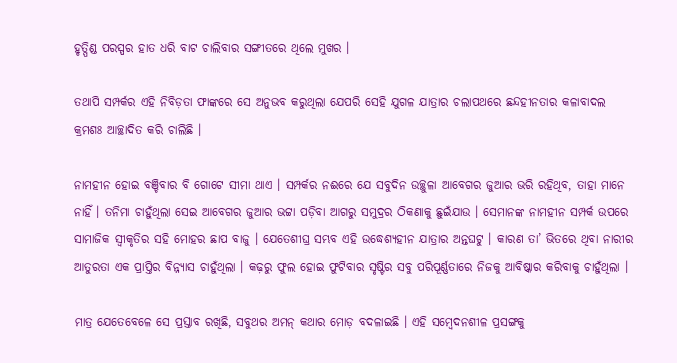ହୃତ୍ପିଣ୍ଡ ପରସ୍ପର ହାତ ଧରି ବାଟ ଚାଲିବାର ସଙ୍ଗୀତରେ ଥିଲେ ମୁଖର ।

ତଥାପି ସମ୍ପର୍କର ଏହି ନିବିଡ଼ତା ଫାଙ୍କରେ ସେ ଅନୁଭବ କରୁଥିଲା ଯେପରି ସେହି ଯୁଗଳ ଯାତ୍ରାର ଚଲାପଥରେ ଛନ୍ଦହୀନତାର କଳାବାଦଲ କ୍ରମଶଃ ଆଚ୍ଛାଦିତ କରି ଚାଲିଛି ।

ନାମହୀନ ହୋଇ ବଞ୍ଚିବାର ବି ଗୋଟେ ସୀମା ଥାଏ । ସମ୍ପର୍କର ନଈରେ ଯେ ସବୁଦିନ ଉଚ୍ଛୁଳା ଆବେଗର ଜୁଆର ଭରି ରହିଥିବ, ତାହା ମାନେ ନାହିଁ । ତନିମା ଚାହୁଁଥିଲା ସେଇ ଆବେଗର ଜୁଆର ଭଟ୍ଟା ପଡ଼ିବା ଆଗରୁ ସମୁଦ୍ରର ଠିକଣାକୁ ଛୁଇଁଯାଉ । ସେମାନଙ୍କ ନାମହୀନ ସମ୍ପର୍କ ଉପରେ ସାମାଜିକ ସ୍ୱୀକୃତିର ସହି ମୋହର ଛାପ ବାଜୁ । ଯେତେଶୀଘ୍ର ସମ୍ଭବ ଏହି ଉଦ୍ଧେଶ୍ୟହୀନ ଯାତ୍ରାର ଅନ୍ତଘଟୁ । କାରଣ ତା’ ଭିତରେ ଥିବା ନାରୀର ଆତୁରତା ଏକ ପ୍ରାପ୍ତିର ବିନ୍ନ୍ୟାସ ଚାହୁଁଥିଲା । କଢ଼ରୁ ଫୁଲ ହୋଇ ଫୁଟିବାର ସୃଷ୍ଟିର ସବୁ ପରିପୂର୍ଣ୍ଣତାରେ ନିଜକୁ ଆବିଷ୍କାର କରିବାକୁ ଚାହୁଁଥିଲା ।

ମାତ୍ର ଯେତେବେଳେ ସେ ପ୍ରସ୍ତାବ ରଖିଛି, ସବୁଥର ଅମନ୍ କଥାର ମୋଡ଼ ବଦଳାଇଛି । ଏହି ସମ୍ବେଦନଶୀଳ ପ୍ରସଙ୍ଗକୁ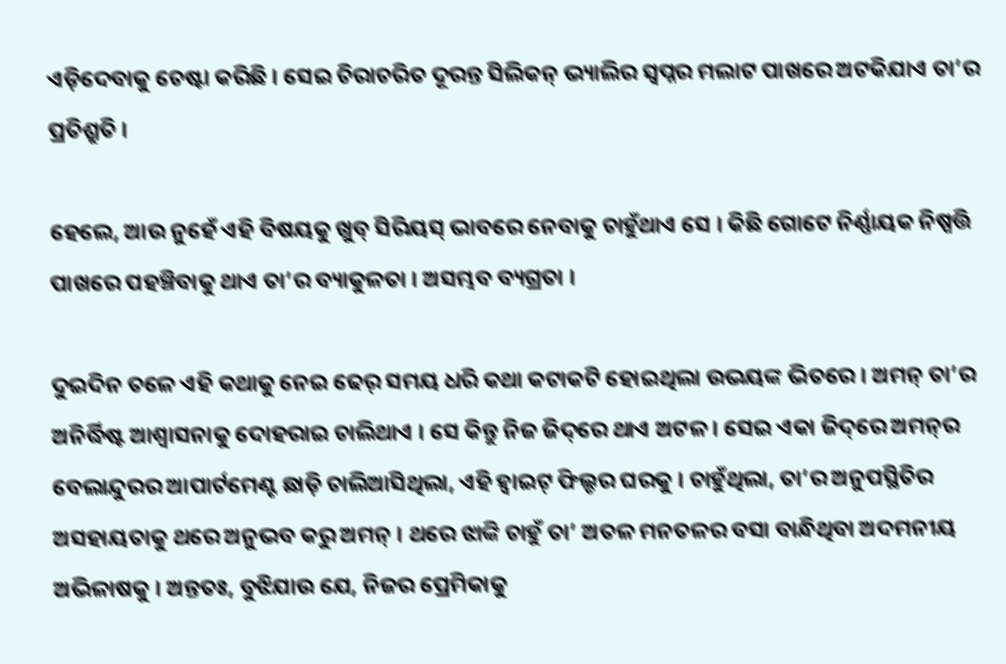ଏଡ଼ିଦେବାକୁ ଚେଷ୍ଟା କରିଛି । ସେଇ ଚିରାଚରିତ ଦୂରନ୍ତ ସିଲିକନ୍‌ ଭ୍ୟାଲିର ସ୍ୱପ୍ନର ମଲାଟ ପାଖରେ ଅଟକିଯାଏ ତା’ର ପ୍ରତିଶ୍ରୁତି ।

ହେଲେ, ଆଉ ନୁହେଁ ଏହି ବିଷୟକୁ ଖୁବ୍ ସିରିୟସ୍ ଭାବରେ ନେବାକୁ ଚାହୁଁଥାଏ ସେ । କିଛି ଗୋଟେ ନିର୍ଣ୍ଣାୟକ ନିଷ୍ପତ୍ତି ପାଖରେ ପହଞ୍ଚିବାକୁ ଥାଏ ତା’ର ବ୍ୟାକୁଳତା । ଅସମ୍ଭବ ବ୍ୟଗ୍ରତା ।

ଦୁଇଦିନ ତଳେ ଏହି କଥାକୁ ନେଇ ଢେର୍ ସମୟ ଧରି କଥା କଟାକଟି ହୋଇଥିଲା ଉଭୟଙ୍କ ଭିତରେ । ଅମନ୍ ତା’ର ଅନିର୍ଦ୍ଧିଷ୍ଟ ଆଶ୍ୱାସନାକୁ ଦୋହରାଇ ଚାଲିଥାଏ । ସେ କିନ୍ତୁ ନିଜ ଜିଦ୍‌ରେ ଥାଏ ଅଟଳ । ସେଇ ଏକା ଜିଦ୍‌ରେ ଅମନ୍‌ର ବେଲାନ୍ଦୁରର ଆପାର୍ଟମେଣ୍ଟ ଛାଡ଼ି ଚାଲିଆସିଥିଲା, ଏହି ହ୍ୱାଇଟ୍ ଫିଲ୍ଡର ଘରକୁ । ଚାହୁଁଥିଲା, ତା’ର ଅନୁପସ୍ଥିତିର ଅସହାୟତାକୁ ଥରେ ଅନୁଭବ କରୁ ଅମନ୍ । ଥରେ ଝାଙ୍କି ଚାହୁଁ ତା’ ଅତଳ ମନତଳର ବସା ବାନ୍ଧିଥିବା ଅଦମନୀୟ ଅଭିଳାଷକୁ । ଅନ୍ତତଃ, ବୁଝିଯାଉ ଯେ, ନିଜର ପ୍ରେମିକାକୁ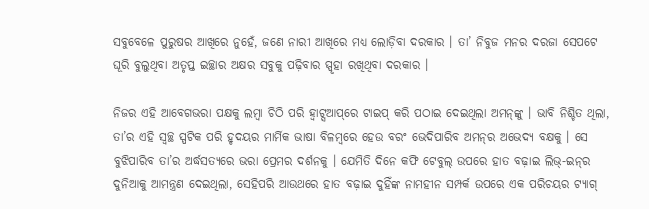ସବୁବେଳେ ପୁରୁଷର ଆଖିରେ ନୁହେଁ, ଜଣେ ନାରୀ ଆଖିରେ ମଧ୍ୟ ଲୋଡ଼ିବା ଦରକାର । ତା’ ନିବୁଜ ମନର ଦରଜା ସେପଟେ ଘୂରି ବୁଲୁଥିବା ଅତୃପ୍ତ ଇଚ୍ଛାର ଅକ୍ଷର ସବୁକୁ ପଢ଼ିବାର ସ୍ପୃହା ରଖିଥିବା ଦରକାର ।

ନିଜର ଏହି ଆବେଗଭରା ପକ୍ଷକୁ ଲମ୍ବା ଚିଠି ପରି ହ୍ୱାଟ୍ସଆପ୍‌ରେ ଟାଇପ୍ କରି ପଠାଇ ଦେଇଥିଲା ଅମନ୍‌ଙ୍କୁ । ଭାବି ନିଶ୍ଚିତ ଥିଲା, ତା’ର ଏହି ସ୍ୱଚ୍ଛ ସ୍ପଟିକ ପରି ହୃଦୟର ମାର୍ମିକ ଭାଷା ବିଳମ୍ବରେ ହେଉ ବରଂ ଭେଦିପାରିବ ଅମନ୍‌ର ଅଭେଦ୍ୟ ବକ୍ଷକୁ । ସେ ବୁଝିପାରିବ ତା’ର ଅର୍ଦ୍ଧସତ୍ୟରେ ଭରା ପ୍ରେମର ଦର୍ଶନକୁ । ଯେମିତି ଦିନେ କଫି ଟେବୁଲ୍ ଉପରେ ହାତ ବଢ଼ାଇ ଲିଭ୍-ଇନ୍‌ର ଦୁନିଆକୁ ଆମନ୍ତ୍ରଣ ଦେଇଥିଲା, ସେହିପରି ଆଉଥରେ ହାତ ବଢ଼ାଇ ଦୁହିଁଙ୍କ ନାମହୀନ ସମ୍ପର୍କ ଉପରେ ଏକ ପରିଚୟର ଟ୍ୟାଗ୍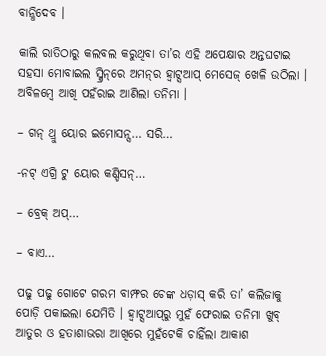ବାନ୍ଧିଦେବ ।

କାଲି ରାତିଠାରୁ କଲବଲ କରୁଥିବା ତା’ର ଏହି ଅପେକ୍ଷାର ଅନ୍ତଘଟାଇ ସହସା ମୋବାଇଲ ସ୍କ୍ରିନ୍‌ରେ ଅମନ୍‌ର ହ୍ୱାଟ୍ସଆପ୍ ମେସେଜ୍ ଖେଳି ଉଠିଲା । ଅବିଳମ୍ବେ ଆଖି ପହଁରାଇ ଆଣିଲା ତନିମା ।

– ଗନ୍ ଥ୍ରୁ ୟୋର ଇମୋସନ୍ସ… ସରି…

-ନଟ୍ ଏଗ୍ରି ଟୁ ୟୋର କଣ୍ଡିସନ୍…

– ବ୍ରେକ୍ ଅପ୍…

– ବାଏ…

ପଢୁ ପଢୁ ଗୋଟେ ଗରମ ବାମ୍ଫର ଚେଙ୍କ ଧଡ଼ାସ୍ କରି ତା’ କଲିଜାକୁ ପୋଡ଼ି ପକାଇଲା ଯେମିତି । ହ୍ୱାଟ୍ସଆପ୍‌ରୁ ମୁହଁ ଫେରାଇ ତନିମା ଖୁବ୍ ଆତୁର ଓ ହତାଶାଭରା ଆଖିରେ ମୁହଁଟେକି ଚାହିଁଲା ଆକାଶ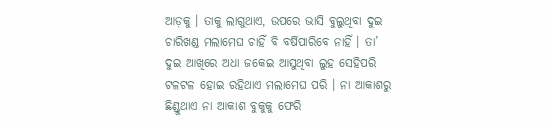ଆଡ଼କୁ । ତାକୁ ଲାଗୁଥାଏ, ଉପରେ ଭାସି ବୁଲୁଥିବା ଦୁଇ ଚାରିଖଣ୍ଡ ମଲାମେଘ ଚାହିଁ ବି ବର୍ଷିପାରିବେ ନାହିଁ । ତା’ ଦୁଇ ଆଖିରେ ଅଧା ଜକେଇ ଆସୁଥିବା ଲୁହ ସେହିପରି ଟଳଟଳ ହୋଇ ରହିଥାଏ ମଲାମେଘ ପରି । ନା ଆକାଶରୁ ଛିଣ୍ଡୁଥାଏ ନା ଆକାଶ ବୁକୁକୁ ଫେରି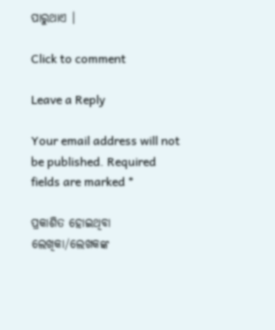ପାରୁଥାଏ ।

Click to comment

Leave a Reply

Your email address will not be published. Required fields are marked *

ପ୍ରକାଶିତ ହୋଇଥିବା ଲେଖିକା/ଲେଖକଙ୍କ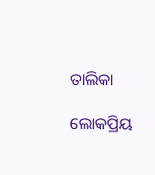ତାଲିକା

ଲୋକପ୍ରିୟ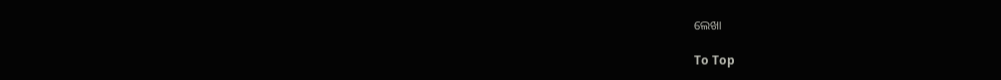ଲେଖା

To Top